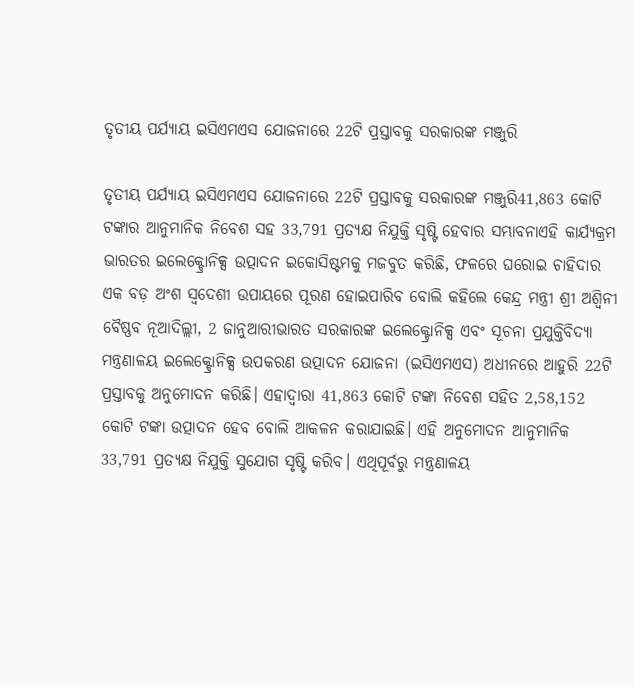ତୃତୀୟ ପର୍ଯ୍ୟାୟ ଇସିଏମଏସ ଯୋଜନାରେ 22ଟି ପ୍ରସ୍ତାବକୁ ସରକାରଙ୍କ ମଞ୍ଜୁରି

ତୃତୀୟ ପର୍ଯ୍ୟାୟ ଇସିଏମଏସ ଯୋଜନାରେ 22ଟି ପ୍ରସ୍ତାବକୁ ସରକାରଙ୍କ ମଞ୍ଜୁରି41,863 କୋଟି ଟଙ୍କାର ଆନୁମାନିକ ନିବେଶ ସହ 33,791 ପ୍ରତ୍ୟକ୍ଷ ନିଯୁକ୍ତି ସୃଷ୍ଟି ହେବାର ସମ୍ଭାବନାଏହି କାର୍ଯ୍ୟକ୍ରମ ଭାରତର ଇଲେକ୍ଟ୍ରୋନିକ୍ସ ଉତ୍ପାଦନ ଇକୋସିଷ୍ଟମକୁ ମଜବୁତ କରିଛି, ଫଳରେ ଘରୋଇ ଚାହିଦାର ଏକ ବଡ଼ ଅଂଶ ସ୍ୱଦେଶୀ ଉପାୟରେ ପୂରଣ ହୋଇପାରିବ ବୋଲି କହିଲେ କେନ୍ଦ୍ର ମନ୍ତ୍ରୀ ଶ୍ରୀ ଅଶ୍ୱିନୀ ବୈଷ୍ଣବ ନୂଆଦିଲ୍ଲୀ, 2 ଜାନୁଆରୀଭାରତ ସରକାରଙ୍କ ଇଲେକ୍ଟ୍ରୋନିକ୍ସ ଏବଂ ସୂଚନା ପ୍ରଯୁକ୍ତିବିଦ୍ୟା ମନ୍ତ୍ରଣାଳୟ ଇଲେକ୍ଟ୍ରୋନିକ୍ସ ଉପକରଣ ଉତ୍ପାଦନ ଯୋଜନା (ଇସିଏମଏସ) ଅଧୀନରେ ଆହୁରି 22ଟି ପ୍ରସ୍ତାବକୁ ଅନୁମୋଦନ କରିଛି। ଏହାଦ୍ୱାରା 41,863 କୋଟି ଟଙ୍କା ନିବେଶ ସହିତ 2,58,152 କୋଟି ଟଙ୍କା ଉତ୍ପାଦନ ହେବ ବୋଲି ଆକଳନ କରାଯାଇଛି। ଏହି ଅନୁମୋଦନ ଆନୁମାନିକ 33,791 ପ୍ରତ୍ୟକ୍ଷ ନିଯୁକ୍ତି ସୁଯୋଗ ସୃଷ୍ଟି କରିବ। ଏଥିପୂର୍ବରୁ ମନ୍ତ୍ରଣାଳୟ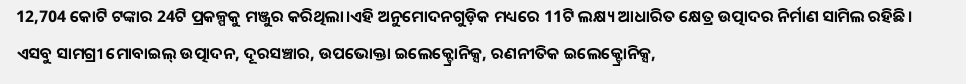12,704 କୋଟି ଟଙ୍କାର 24ଟି ପ୍ରକଳ୍ପକୁ ମଞ୍ଜୁର କରିଥିଲା।ଏହି ଅନୁମୋଦନଗୁଡ଼ିକ ମଧ୍ୟରେ 11ଟି ଲକ୍ଷ୍ୟ ଆଧାରିତ କ୍ଷେତ୍ର ଉତ୍ପାଦର ନିର୍ମାଣ ସାମିଲ ରହିଛି। ଏସବୁ ସାମଗ୍ରୀ ମୋବାଇଲ୍ ଉତ୍ପାଦନ, ଦୂରସଞ୍ଚାର, ଉପଭୋକ୍ତା ଇଲେକ୍ଟ୍ରୋନିକ୍ସ, ରଣନୀତିକ ଇଲେକ୍ଟ୍ରୋନିକ୍ସ,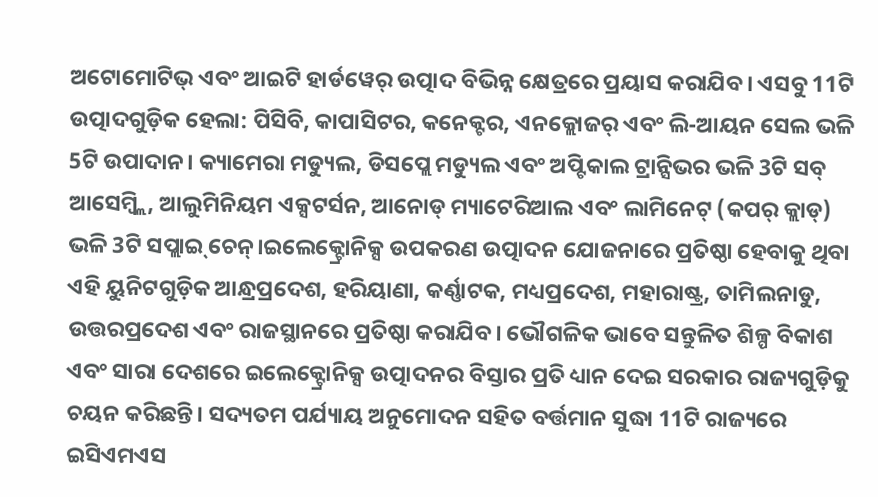ଅଟୋମୋଟିଭ୍ ଏବଂ ଆଇଟି ହାର୍ଡୱେର୍ ଉତ୍ପାଦ ବିଭିନ୍ନ କ୍ଷେତ୍ରରେ ପ୍ରୟାସ କରାଯିବ। ଏସବୁ 11ଟି ଉତ୍ପାଦଗୁଡ଼ିକ ହେଲା: ପିସିବି, କାପାସିଟର, କନେକ୍ଟର, ଏନକ୍ଲୋଜର୍‌ ଏବଂ ଲି-ଆୟନ ସେଲ ଭଳି 5ଟି ଉପାଦାନ। କ୍ୟାମେରା ମଡ୍ୟୁଲ, ଡିସପ୍ଲେ ମଡ୍ୟୁଲ ଏବଂ ଅପ୍ଟିକାଲ ଟ୍ରାନ୍ସିଭର ଭଳି 3ଟି ସବ୍‌ ଆସେମ୍ବ୍ଲି, ଆଲୁମିନିୟମ ଏକ୍ସଟର୍ସନ, ଆନୋଡ୍‌ ମ୍ୟାଟେରିଆଲ ଏବଂ ଲାମିନେଟ୍‌ (କପର୍‌ କ୍ଲାଡ୍‌) ଭଳି 3ଟି ସପ୍ଲାଇ୍‌ ଚେନ୍‌।ଇଲେକ୍ଟ୍ରୋନିକ୍ସ ଉପକରଣ ଉତ୍ପାଦନ ଯୋଜନାରେ ପ୍ରତିଷ୍ଠା ହେବାକୁ ଥିବା ଏହି ୟୁନିଟଗୁଡ଼ିକ ଆନ୍ଧ୍ରପ୍ରଦେଶ, ହରିୟାଣା, କର୍ଣ୍ଣାଟକ, ମଧ୍ୟପ୍ରଦେଶ, ମହାରାଷ୍ଟ୍ର, ତାମିଲନାଡୁ, ଉତ୍ତରପ୍ରଦେଶ ଏବଂ ରାଜସ୍ଥାନରେ ପ୍ରତିଷ୍ଠା କରାଯିବ। ଭୌଗଳିକ ଭାବେ ସନ୍ତୁଳିତ ଶିଳ୍ପ ବିକାଶ ଏବଂ ସାରା ଦେଶରେ ଇଲେକ୍ଟ୍ରୋନିକ୍ସ ଉତ୍ପାଦନର ବିସ୍ତାର ପ୍ରତି ଧ୍ୟାନ ଦେଇ ସରକାର ରାଜ୍ୟଗୁଡ଼ିକୁ ଚୟନ କରିଛନ୍ତି। ସଦ୍ୟତମ ପର୍ଯ୍ୟାୟ ଅନୁମୋଦନ ସହିତ ବର୍ତ୍ତମାନ ସୁଦ୍ଧା 11ଟି ରାଜ୍ୟରେ ଇସିଏମଏସ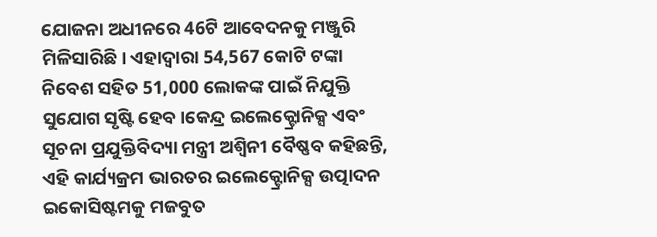ଯୋଜନା ଅଧୀନରେ 46ଟି ଆବେଦନକୁ ମଞ୍ଜୁରି ମିଳିସାରିଛି। ଏହାଦ୍ୱାରା 54,567 କୋଟି ଟଙ୍କା ନିବେଶ ସହିତ 51,000 ଲୋକଙ୍କ ପାଇଁ ନିଯୁକ୍ତି ସୁଯୋଗ ସୃଷ୍ଟି ହେବ।କେନ୍ଦ୍ର ଇଲେକ୍ଟ୍ରୋନିକ୍ସ ଏବଂ ସୂଚନା ପ୍ରଯୁକ୍ତିବିଦ୍ୟା ମନ୍ତ୍ରୀ ଅଶ୍ୱିନୀ ବୈଷ୍ଣବ କହିଛନ୍ତି, ଏହି କାର୍ଯ୍ୟକ୍ରମ ଭାରତର ଇଲେକ୍ଟ୍ରୋନିକ୍ସ ଉତ୍ପାଦନ ଇକୋସିଷ୍ଟମକୁ ମଜବୁତ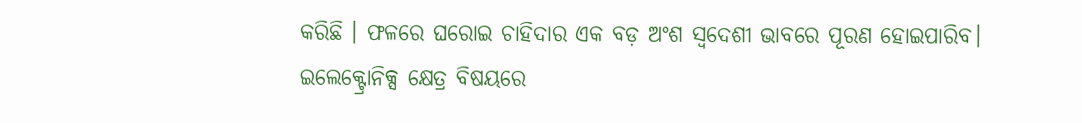କରିଛି । ଫଳରେ ଘରୋଇ ଚାହିଦାର ଏକ ବଡ଼ ଅଂଶ ସ୍ୱଦେଶୀ ଭାବରେ ପୂରଣ ହୋଇପାରିବ। ଇଲେକ୍ଟ୍ରୋନିକ୍ସ କ୍ଷେତ୍ର ବିଷୟରେ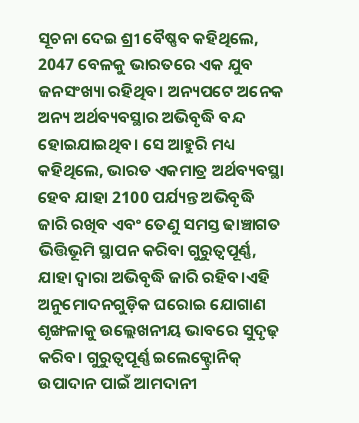ସୂଚନା ଦେଇ ଶ୍ରୀ ବୈଷ୍ଣବ କହିଥିଲେ, 2047 ବେଳକୁ ଭାରତରେ ଏକ ଯୁବ ଜନସଂଖ୍ୟା ରହିଥିବ। ଅନ୍ୟପଟେ ଅନେକ ଅନ୍ୟ ଅର୍ଥବ୍ୟବସ୍ଥାର ଅଭିବୃଦ୍ଧି ବନ୍ଦ ହୋଇଯାଇଥିବ। ସେ ଆହୁରି ମଧ୍ୟ କହିଥିଲେ, ଭାରତ ଏକମାତ୍ର ଅର୍ଥବ୍ୟବସ୍ଥା ହେବ ଯାହା 2100 ପର୍ଯ୍ୟନ୍ତ ଅଭିବୃଦ୍ଧି ଜାରି ରଖିବ ଏବଂ ତେଣୁ ସମସ୍ତ ଢାଞ୍ଚାଗତ ଭିତ୍ତିଭୂମି ସ୍ଥାପନ କରିବା ଗୁରୁତ୍ୱପୂର୍ଣ୍ଣ, ଯାହା ଦ୍ଵାରା ଅଭିବୃଦ୍ଧି ଜାରି ରହିବ।ଏହି ଅନୁମୋଦନଗୁଡ଼ିକ ଘରୋଇ ଯୋଗାଣ ଶୃଙ୍ଖଳାକୁ ଉଲ୍ଲେଖନୀୟ ଭାବରେ ସୁଦୃଢ଼ କରିବ। ଗୁରୁତ୍ୱପୂର୍ଣ୍ଣ ଇଲେକ୍ଟ୍ରୋନିକ୍ ଉପାଦାନ ପାଇଁ ଆମଦାନୀ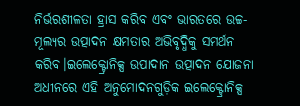ନିର୍ଭରଶୀଳତା ହ୍ରାସ କରିବ ଏବଂ ଭାରତରେ ଉଚ୍ଚ-ମୂଲ୍ୟର ଉତ୍ପାଦନ କ୍ଷମତାର ଅଭିବୃଦ୍ଧିକୁ ସମର୍ଥନ କରିବ।ଇଲେକ୍ଟ୍ରୋନିକ୍ସ ଉପାଦାନ ଉତ୍ପାଦନ ଯୋଜନା ଅଧୀନରେ ଏହି ଅନୁମୋଦନଗୁଡ଼ିକ ଇଲେକ୍ଟ୍ରୋନିକ୍ସ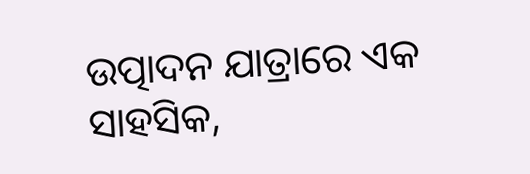ଉତ୍ପାଦନ ଯାତ୍ରାରେ ଏକ ସାହସିକ,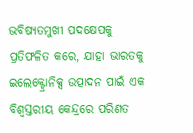ଭବିଷ୍ୟତମୁଖୀ ପଦକ୍ଷେପକୁ ପ୍ରତିଫଳିତ କରେ, ଯାହା ଭାରତକୁ ଇଲେକ୍ଟ୍ରୋନିକ୍ସ ଉତ୍ପାଦନ ପାଇଁ ଏକ ବିଶ୍ୱସ୍ତରୀୟ କେନ୍ଦ୍ରରେ ପରିଣତ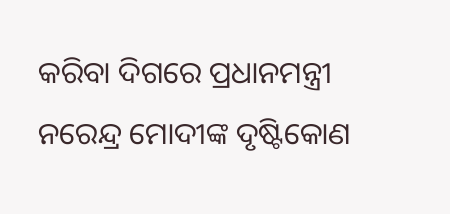କରିବା ଦିଗରେ ପ୍ରଧାନମନ୍ତ୍ରୀ ନରେନ୍ଦ୍ର ମୋଦୀଙ୍କ ଦୃଷ୍ଟିକୋଣ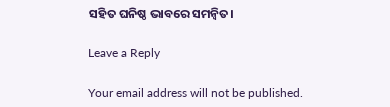ସହିତ ଘନିଷ୍ଠ ଭାବରେ ସମନ୍ୱିତ।

Leave a Reply

Your email address will not be published.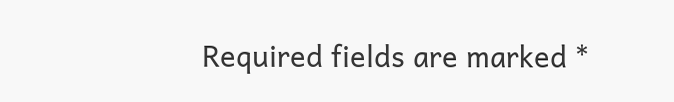Required fields are marked *